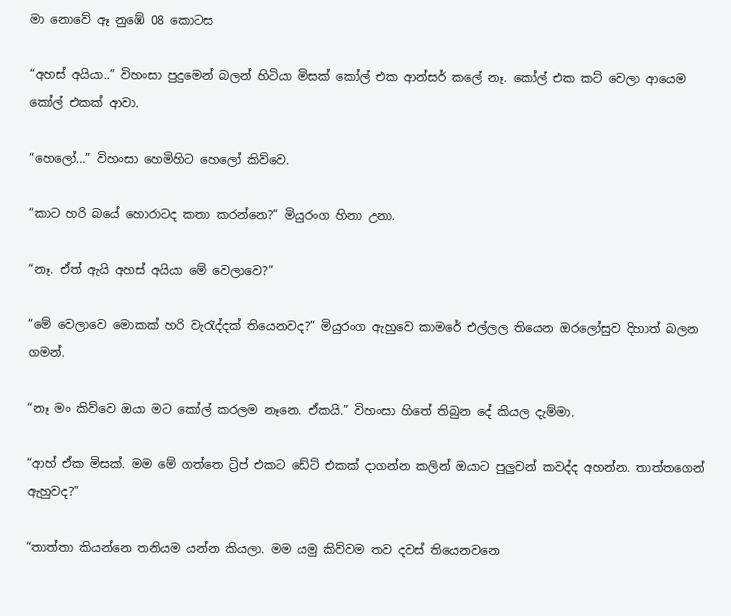මා නොවේ ඈ නුඹේ 08 කොටස

“අහස් අයියා..” විහංසා පුදුමෙන් බලන් හිටියා මිසක් කෝල් එක ආන්සර් කලේ නෑ. කෝල් එක කට් වෙලා ආයෙම කෝල් එකක් ආවා.

“හෙලෝ…” විහංසා හෙමිහිට හෙලෝ කිව්වෙ.

“කාට හරි බයේ හොරාටද කතා කරන්නෙ?” මියුරංග හිනා උනා.

“නෑ. ඒත් ඇයි අහස් අයියා මේ වෙලාවෙ?”

“මේ වෙලාවෙ මොකක් හරි වැරැද්දක් තියෙනවද?” මියුරංග ඇහුවෙ කාමරේ එල්ලල තියෙන ඔරලෝසුව දිහාත් බලන ගමන්.

“නෑ මං කිව්වෙ ඔයා මට කෝල් කරලම නෑනෙ. ඒකයි.” විහංසා හිතේ තිබුන දේ කියල දැම්මා.

“ආහ් ඒක මිසක්. මම මේ ගත්තෙ ට්‍රිප් එකට ඩේට් එකක් දාගන්න කලින් ඔයාට පුලුවන් කවද්ද අහන්න. තාත්තගෙන් ඇහුවද?”

“තාත්තා කියන්නෙ තනියම යන්න කියලා. මම යමු කිව්වම තව දවස් තියෙනවනෙ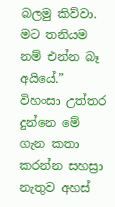බලමු කිව්වා. මට තනියම නම් එන්න බෑ අයියේ.” විහංසා උත්තර දුන්නෙ මේ ගැන කතා කරන්න සහස්‍රා නැතුව අහස්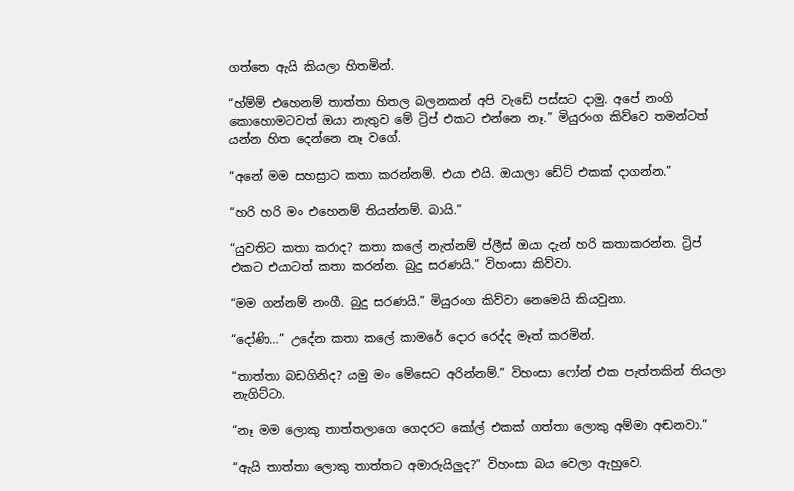ගත්තෙ ඇයි කියලා හිතමින්.

“හ්ම්ම් එහෙනම් තාත්තා හිතල බලනකන් අපි වැඩේ පස්සට දාමු. අපේ නංගි කොහොමටවත් ඔයා නැතුව මේ ට්‍රිප් එකට එන්නෙ නෑ.” මියුරංග කිව්වෙ තමන්ටත් යන්න හිත දෙන්නෙ නෑ වගේ.

“අනේ මම සහස්‍රාට කතා කරන්නම්. එයා එයි. ඔයාලා ඩේට් එකක් දාගන්න.”

“හරි හරි මං එහෙනම් තියන්නම්. බායි.”

“යුවතිට කතා කරාද? කතා කලේ නැත්නම් ප්ලීස් ඔයා දැන් හරි කතාකරන්න. ට්‍රිප් එකට එයාටත් කතා කරන්න. බුදු සරණයි.” විහංසා කිව්වා.

“මම ගන්නම් නංගී. බුදු සරණයි.” මියුරංග කිව්වා නෙමෙයි කියවුනා.

“දෝණි…” උදේන කතා කලේ කාමරේ දොර රෙද්ද මෑත් කරමින්.

“තාත්තා බඩගිනිද? යමු මං මේසෙට අරින්නම්.” විහංසා ෆෝන් එක පැත්තකින් තියලා නැගිට්ටා.

“නෑ මම ලොකු තාත්තලාගෙ ගෙදරට කෝල් එකක් ගත්තා ලොකු අම්මා අඬනවා.”

“ඇයි තාත්තා ලොකු තාත්තට අමාරුයිලුද?” විහංසා බය වෙලා ඇහුවෙ.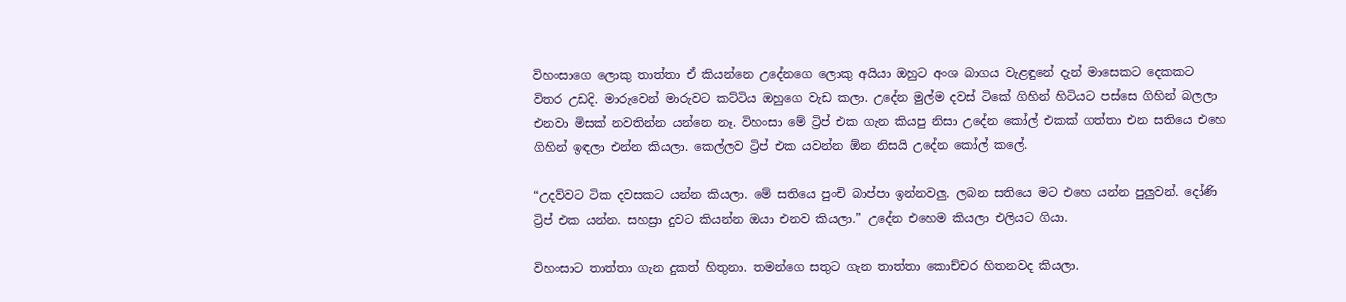විහංසාගෙ ලොකු තාත්තා ඒ කියන්නෙ උදේනගෙ ලොකු අයියා ඔහුට අංශ බාගය වැළඳුනේ දැන් මාසෙකට දෙකකට විතර උඩදි. මාරුවෙන් මාරුවට කට්ටිය ඔහුගෙ වැඩ කලා. උදේන මුල්ම දවස් ටිකේ ගිහින් හිටියට පස්සෙ ගිහින් බලලා එනවා මිසක් නවතින්න යන්නෙ නෑ. විහංසා මේ ට්‍රිප් එක ගැන කියපු නිසා උදේන කෝල් එකක් ගත්තා එන සතියෙ එහෙ ගිහින් ඉඳලා එන්න කියලා. කෙල්ලව ට්‍රිප් එක යවන්න ඕන නිසයි උදේන කෝල් කලේ.

“උදව්වට ටික දවසකට යන්න කියලා. මේ සතියෙ පුංචි බාප්පා ඉන්නවලු. ලබන සතියෙ මට එහෙ යන්න පුලුවන්. දෝණි ට්‍රිප් එක යන්න. සහස්‍රා දුවට කියන්න ඔයා එනව කියලා.” උදේන එහෙම කියලා එලියට ගියා.

විහංසාට තාත්තා ගැන දුකත් හිතුනා. තමන්ගෙ සතුට ගැන තාත්තා කොච්චර හිතනවද කියලා.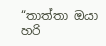“තාත්තා ඔයා හරි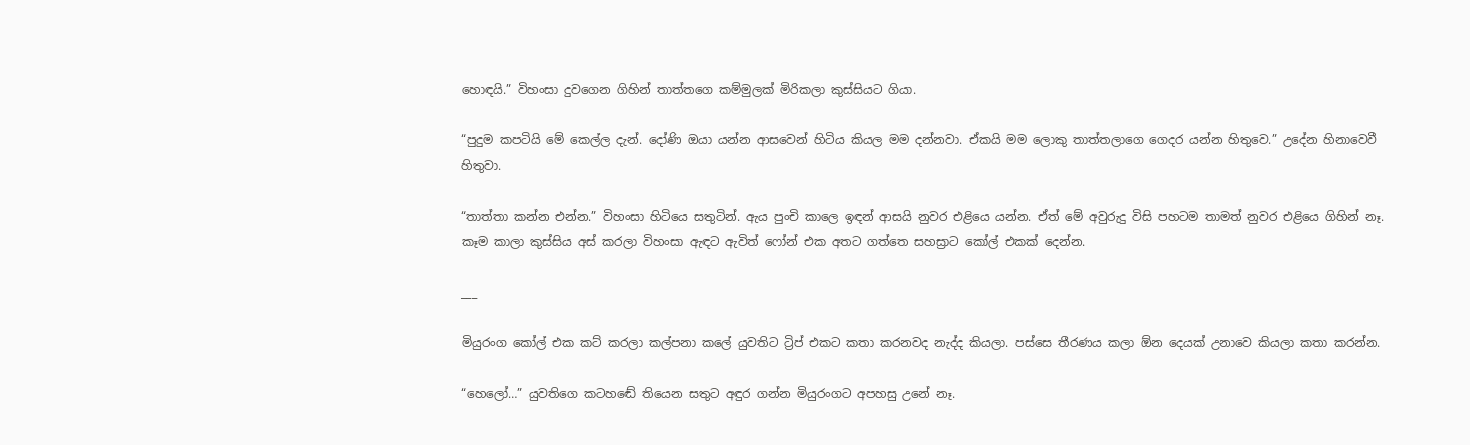හොඳයි.” විහංසා දුවගෙන ගිහින් තාත්තගෙ කම්මුලක් මිරිකලා කුස්සියට ගියා.

“පුදුම කපටියි මේ කෙල්ල දැන්. දෝණි ඔයා යන්න ආසවෙන් හිටිය කියල මම දන්නවා. ඒකයි මම ලොකු තාත්තලාගෙ ගෙදර යන්න හිතුවෙ.” උදේන හිනාවෙවී හිතුවා.

“තාත්තා කන්න එන්න.” විහංසා හිටියෙ සතුටින්. ඇය පුංචි කාලෙ ඉඳන් ආසයි නුවර එළියෙ යන්න. ඒත් මේ අවුරුදු විසි පහටම තාමත් නුවර එළියෙ ගිහින් නෑ. කෑම කාලා කුස්සිය අස් කරලා විහංසා ඇඳට ඇවිත් ෆෝන් එක අතට ගත්තෙ සහස්‍රාට කෝල් එකක් දෙන්න.

___

මියුරංග කෝල් එක කට් කරලා කල්පනා කලේ යුවතිට ට්‍රිප් එකට කතා කරනවද නැද්ද කියලා. පස්සෙ තීරණය කලා ඕන දෙයක් උනාවෙ කියලා කතා කරන්න.

“හෙලෝ…” යුවතිගෙ කටහඬේ තියෙන සතුට අඳුර ගන්න මියුරංගට අපහසු උනේ නෑ.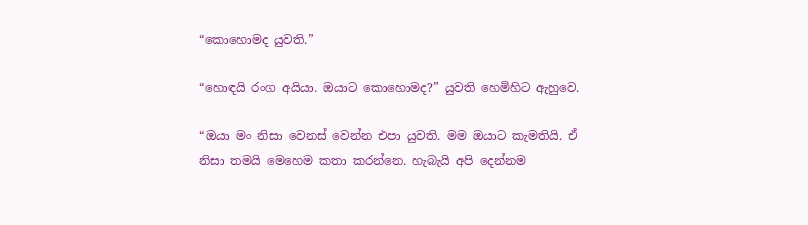“කොහොමද යුවති.”

“හොඳයි රංග අයියා. ඔයාට කොහොමද?” යුවති හෙමිහිට ඇහුවෙ.

“ඔයා මං නිසා වෙනස් වෙන්න එපා යුවති. මම ඔයාට කැමතියි. ඒ නිසා තමයි මෙහෙම කතා කරන්නෙ. හැබැයි අපි දෙන්නම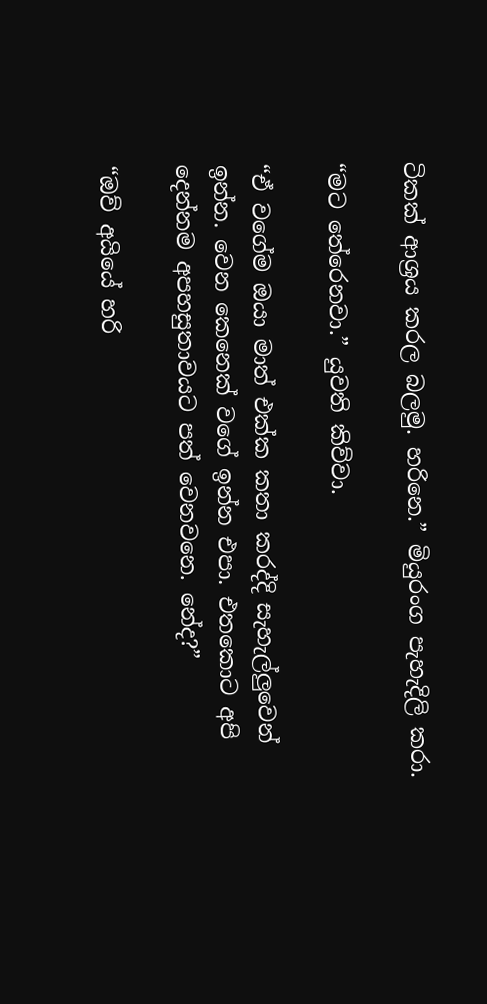ටිකක් ආශ්‍රය කරල බලමු. හරිනෙ.” මියුරංග පැහැදිලි කරා.

“මට තේරෙනවා.” යුවති කිව්වා.

“ඒ වගේම ඔයා මාත් එක්ක කතා කරද්දි සැහැල්ලුවෙන් ඉන්න. වෙන කෙනෙක් වගේ ඉන්න එපා. එතකොට අපි දෙන්නම අපහසුතාවයට පත් වෙනවනෙ. නේද?”

“ඔව් අයියේ හරි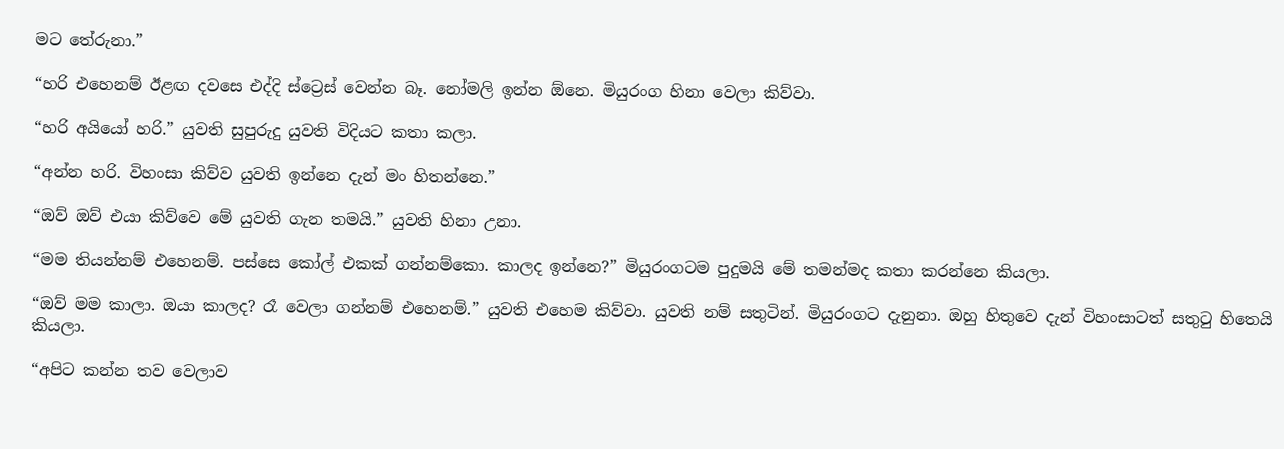මට තේරුනා.”

“හරි එහෙනම් ඊළඟ දවසෙ එද්දි ස්ට්‍රෙස් වෙන්න බෑ. නෝමලි ඉන්න ඕනෙ. මියුරංග හිනා වෙලා කිව්වා.

“හරි අයියෝ හරි.” යුවති සුපුරුදු යුවති විදියට කතා කලා.

“අන්න හරි. විහංසා කිව්ව යුවති ඉන්නෙ දැන් මං හිතන්නෙ.”

“ඔව් ඔව් එයා කිව්වෙ මේ යුවති ගැන තමයි.” යුවති හිනා උනා.

“මම තියන්නම් එහෙනම්. පස්සෙ කෝල් එකක් ගන්නම්කො. කාලද ඉන්නෙ?” මියුරංගටම පුදුමයි මේ තමන්මද කතා කරන්නෙ කියලා.

“ඔව් මම කාලා. ඔයා කාලද? රෑ වෙලා ගන්නම් එහෙනම්.” යුවති එහෙම කිව්වා. යුවති නම් සතුටින්. මියුරංගට දැනුනා. ඔහු හිතුවෙ දැන් විහංසාටත් සතුටු හිතෙයි කියලා.

“අපිට කන්න තව වෙලාව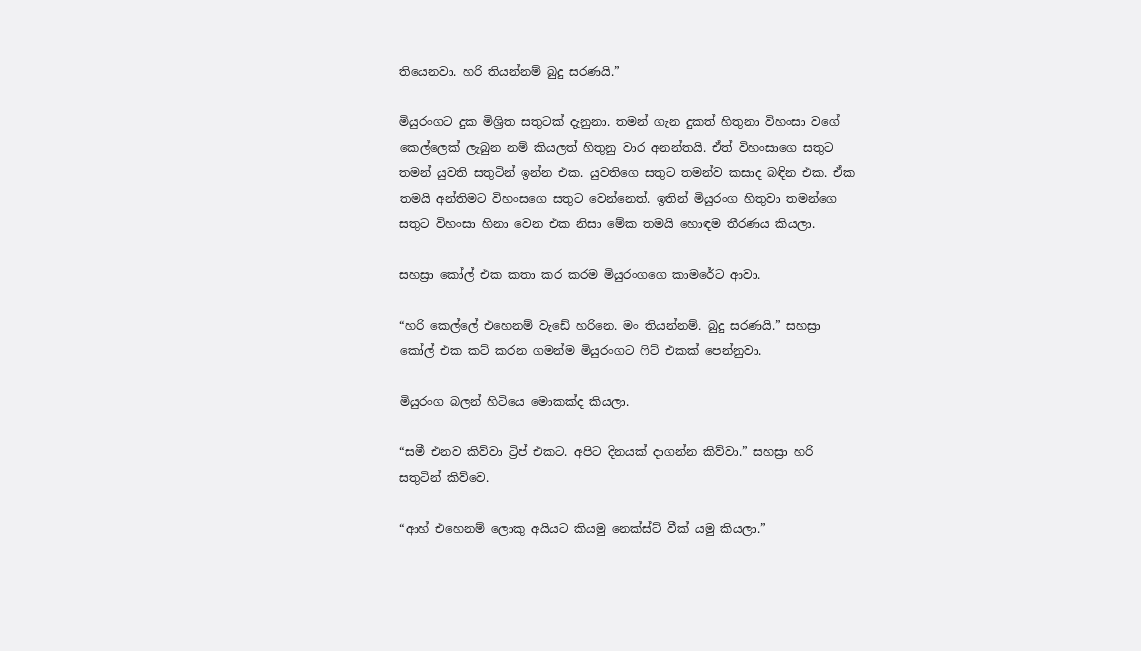තියෙනවා. හරි තියන්නම් බුදු සරණයි.”

මියුරංගට දුක මිශ්‍රිත සතුටක් දැනුනා. තමන් ගැන දුකත් හිතුනා විහංසා වගේ කෙල්ලෙක් ලැබුන නම් කියලත් හිතුනු වාර අනන්තයි. ඒත් විහංසාගෙ සතුට තමන් යුවති සතුටින් ඉන්න එක. යුවතිගෙ සතුට තමන්ව කසාද බඳින එක. ඒක තමයි අන්තිමට විහංසගෙ සතුට වෙන්නෙත්. ඉතින් මියුරංග හිතුවා තමන්ගෙ සතුට විහංසා හිනා වෙන එක නිසා මේක තමයි හොඳම තීරණය කියලා.

සහස්‍රා කෝල් එක කතා කර කරම මියුරංගගෙ කාමරේට ආවා.

“හරි කෙල්ලේ එහෙනම් වැඩේ හරිනෙ. මං තියන්නම්. බුදු සරණයි.” සහස්‍රා කෝල් එක කට් කරන ගමන්ම මියුරංගට ෆිට් එකක් පෙන්නුවා.

මියුරංග බලන් හිටියෙ මොකක්ද කියලා.

“සමී එනව කිව්වා ට්‍රිප් එකට. අපිට දිනයක් දාගන්න කිව්වා.” සහස්‍රා හරි සතුටින් කිව්වෙ.

“ආහ් එහෙනම් ලොකු අයියට කියමු නෙක්ස්ට් වීක් යමු කියලා.”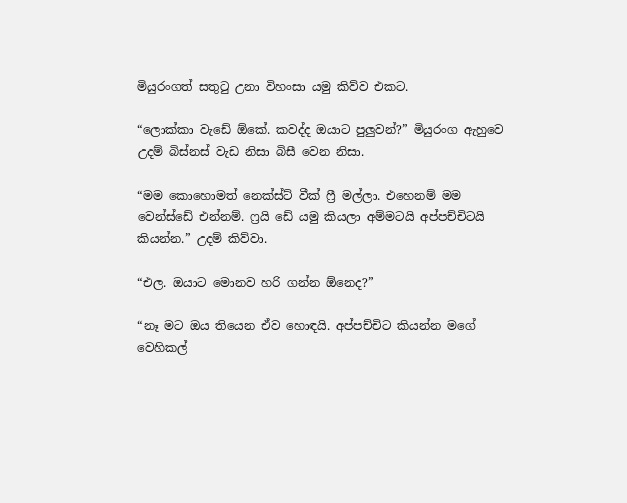මියුරංගත් සතුටු උනා විහංසා යමු කිව්ව එකට.

“ලොක්කා වැඩේ ඕකේ. කවද්ද ඔයාට පුලුවන්?” මියුරංග ඇහුවෙ උදම් බිස්නස් වැඩ නිසා බිසී වෙන නිසා.

“මම කොහොමත් නෙක්ස්ට් වීක් ෆ්‍රී මල්ලා. එහෙනම් මම වෙන්ස්ඩේ එන්නම්. ෆ්‍රයි ඩේ යමු කියලා අම්මටයි අප්පච්චිටයි කියන්න.” උදම් කිව්වා.

“එල. ඔයාට මොනව හරි ගන්න ඕනෙද?”

“නෑ මට ඔය තියෙන ඒව හොඳයි. අප්පච්චිට කියන්න මගේ වෙහිකල්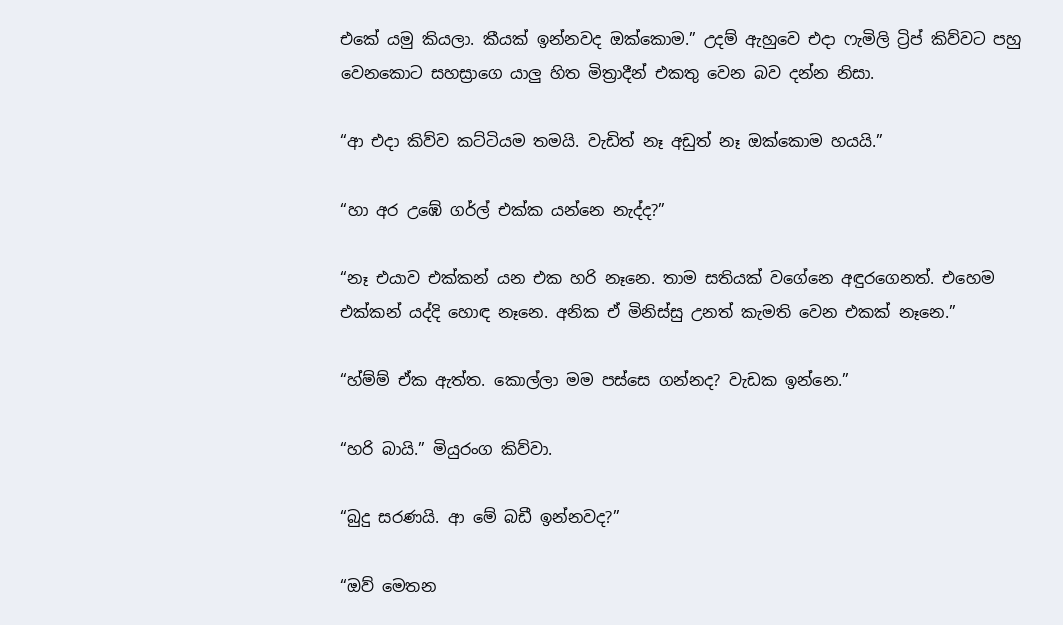එකේ යමු කියලා. කීයක් ඉන්නවද ඔක්කොම.” උදම් ඇහුවෙ එදා ෆැමිලි ට්‍රිප් කිව්වට පහු වෙනකොට සහස්‍රාගෙ යාලු හිත මිත්‍රාදීන් එකතු වෙන බව දන්න නිසා.

“ආ එදා කිව්ව කට්ටියම තමයි. වැඩිත් නෑ අඩුත් නෑ ඔක්කොම හයයි.”

“හා අර උඹේ ගර්ල් එක්ක යන්නෙ නැද්ද?”

“නෑ එයාව එක්කන් යන එක හරි නෑනෙ. තාම සතියක් වගේනෙ අඳුරගෙනත්. එහෙම එක්කන් යද්දි හොඳ නෑනෙ. අනික ඒ මිනිස්සු උනත් කැමති වෙන එකක් නෑනෙ.”

“හ්ම්ම් ඒක ඇත්ත. කොල්ලා මම පස්සෙ ගන්නද? වැඩක ඉන්නෙ.”

“හරි බායි.” මියුරංග කිව්වා.

“බුදු සරණයි. ආ මේ බඩී ඉන්නවද?”

“ඔව් මෙතන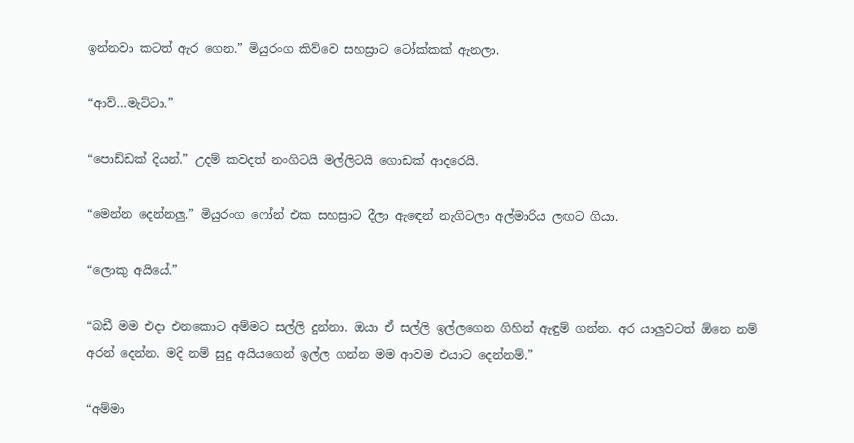ඉන්නවා කටත් ඇර ගෙන.” මියුරංග කිව්වෙ සහස්‍රාට ටෝක්කක් ඇනලා.

“ආව්…මැට්ටා.”

“පොඩ්ඩක් දියන්.” උදම් කවදත් නංගිටයි මල්ලිටයි ගොඩක් ආදරෙයි.

“මෙන්න දෙන්නලු.” මියුරංග ෆෝන් එක සහස්‍රාට දීලා ඇඳෙන් නැගිටලා අල්මාරිය ලඟට ගියා.

“ලොකු අයියේ.”

“බඩී මම එදා එනකොට අම්මට සල්ලි දුන්නා. ඔයා ඒ සල්ලි ඉල්ලගෙන ගිහින් ඇඳුම් ගන්න. අර යාලුවටත් ඕනෙ නම් අරන් දෙන්න. මදි නම් සුදු අයියගෙන් ඉල්ල ගන්න මම ආවම එයාට දෙන්නම්.”

“අම්මා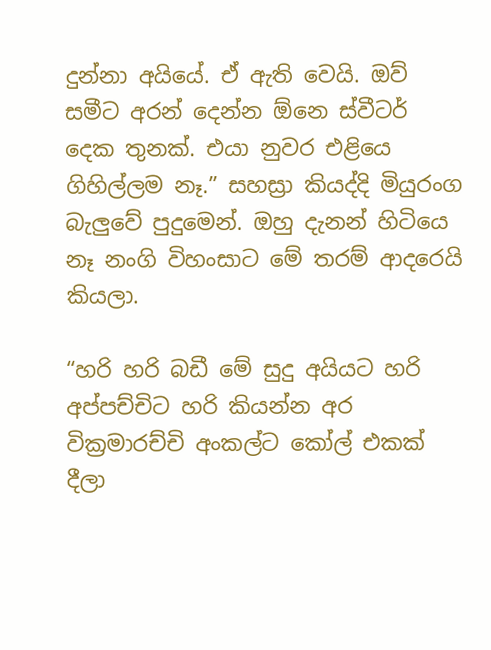දුන්නා අයියේ. ඒ ඇති වෙයි. ඔව් සමීට අරන් දෙන්න ඕනෙ ස්වීටර් දෙක තුනක්. එයා නුවර එළියෙ ගිහිල්ලම නෑ.” සහස්‍රා කියද්දි මියුරංග බැලුවේ පුදුමෙන්. ඔහු දැනන් හිටියෙ නෑ නංගි විහංසාට මේ තරම් ආදරෙයි කියලා.

“හරි හරි බඩී මේ සුදු අයියට හරි අප්පච්චිට හරි කියන්න අර වික්‍රමාරච්චි අංකල්ට කෝල් එකක් දීලා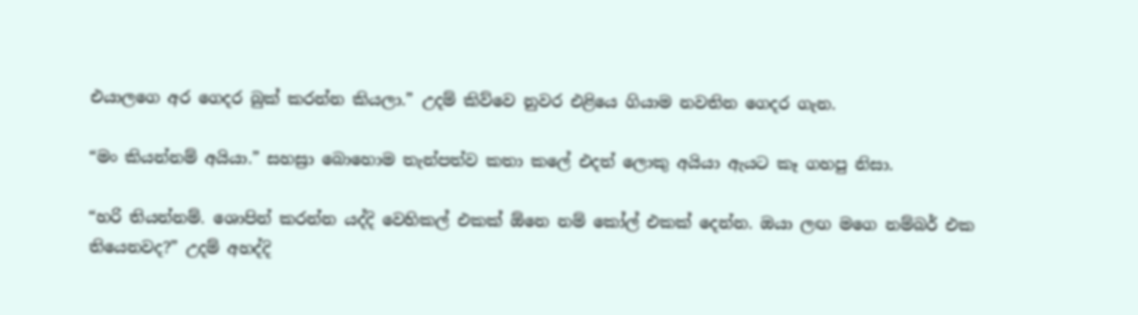එයාලගෙ අර ගෙදර බුක් කරන්න කියලා.” උදම් කිව්වෙ නුවර එළියෙ ගියාම නවතින ගෙදර ගැන.

“මං කියන්නම් අයියා.” සහස්‍රා බොහොම තැන්පත්ව කතා කලේ එදත් ලොකු අයියා ඇයට කෑ ගහපු නිසා.

“හරි තියන්නම්. ශොපින් කරන්න යද්දි වෙහිකල් එකක් ඕනෙ නම් කෝල් එකක් දෙන්න. ඔයා ලඟ මගෙ නම්බර් එක තියෙනවද?” උදම් අහද්දි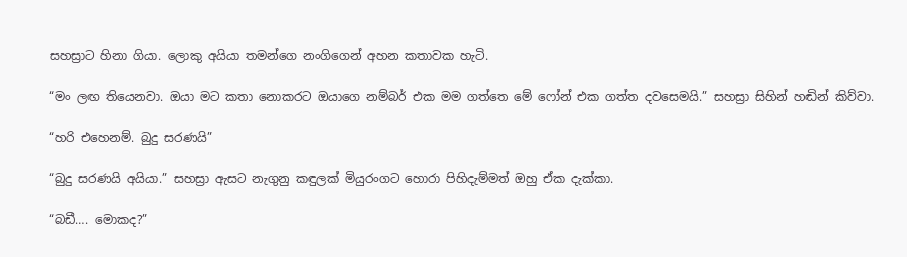සහස්‍රාට හිනා ගියා. ලොකු අයියා තමන්ගෙ නංගිගෙන් අහන කතාවක හැටි.

“මං ලඟ තියෙනවා. ඔයා මට කතා නොකරට ඔයාගෙ නම්බර් එක මම ගත්තෙ මේ ෆෝන් එක ගත්ත දවසෙමයි.” සහස්‍රා සිහින් හඬින් කිව්වා.

“හරි එහෙනම්. බුදු සරණයි”

“බුදු සරණයි අයියා.” සහස්‍රා ඇසට නැගුනු කඳුලක් මියුරංගට හොරා පිහිදැම්මත් ඔහු ඒක දැක්කා.

“බඩී…. මොකද?”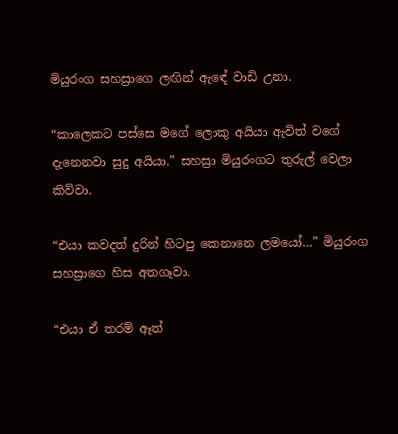මියුරංග සහස්‍රාගෙ ලඟින් ඇඳේ වාඩි උනා.

“කාලෙකට පස්සෙ මගේ ලොකු අයියා ඇවිත් වගේ දැනෙනවා සුදු අයියා.” සහස්‍රා මියුරංගට තුරුල් වෙලා කිව්වා.

“එයා කවදත් දුරින් හිටපු කෙනානෙ ලමයෝ…” මියුරංග සහස්‍රාගෙ හිස අතගෑවා.

“එයා ඒ තරම් ඈත්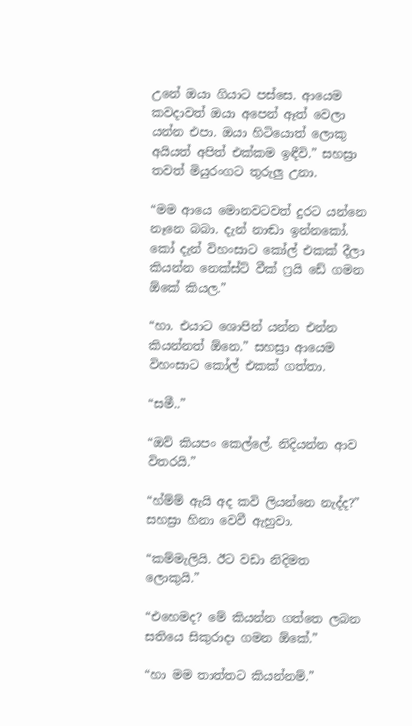උනේ ඔයා ගියාට පස්සෙ. ආයෙම කවදාවත් ඔයා අපෙන් ඈත් වෙලා යන්න එපා. ඔයා හිටියොත් ලොකු අයියත් අපිත් එක්කම ඉඳීවි.” සහස්‍රා තවත් මියුරංගට තුරුලු උනා.

“මම ආයෙ මොනවටවත් දුරට යන්නෙ නෑනෙ බබා. දැන් නාඬා ඉන්නකෝ. කෝ දැන් විහංසාට කෝල් එකක් දීලා කියන්න නෙක්ස්ට් වීක් ෆ්‍රයි ඩේ ගමන ඕකේ කියල.”

“හා. එයාට ශොපින් යන්න එන්න කියන්නත් ඕනෙ.” සහස්‍රා ආයෙම විහංසාට කෝල් එකක් ගත්තා.

“සමී..”

“ඔව් කියපං කෙල්ලේ. නිදියන්න ආව විතරයි.”

“හ්ම්ම් ඇයි අද කවි ලියන්නෙ නැද්ද?” සහස්‍රා හිනා වෙවී ඇහුවා.

“කම්මැලියි. ඊට වඩා නිදිමත ලොකුයි.”

“එහෙමද? මේ කියන්න ගත්තෙ ලබන සතියෙ සිකුරාදා ගමන ඕකේ.”

“හා මම තාත්තට කියන්නම්.”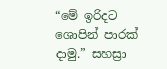“මේ ඉරිදට ශොපින් පාරක් දාමු.” සහස්‍රා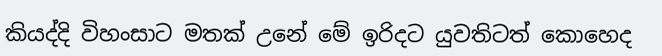කියද්දි විහංසාට මතක් උනේ මේ ඉරිදට යුවතිටත් කොහෙද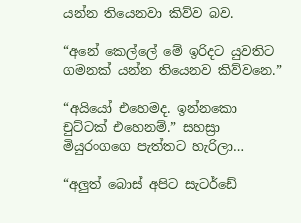යන්න තියෙනවා කිව්ව බව.

“අනේ කෙල්ලේ මේ ඉරිදට යුවතිට ගමනක් යන්න තියෙනව කිව්වනෙ.”

“අයියෝ එහෙමද. ඉන්නකො චුට්ටක් එහෙනම්.” සහස්‍රා මියුරංගගෙ පැත්තට හැරිලා…

“අලුත් බොස් අපිට සැටර්ඩේ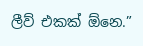ලීව් එකක් ඕනෙ.”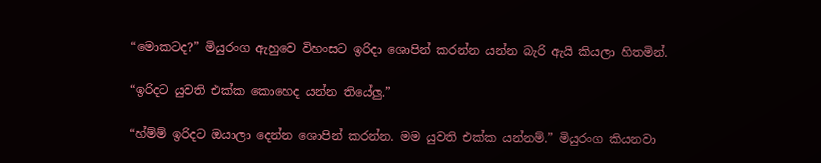“මොකටද?” මියුරංග ඇහුවෙ විහංසට ඉරිදා ශොපින් කරන්න යන්න බැරි ඇයි කියලා හිතමින්.

“ඉරිදට යුවති එක්ක කොහෙද යන්න තියේලු.”

“හ්ම්ම් ඉරිදට ඔයාලා දෙන්න ශොපින් කරන්න. මම යුවති එක්ක යන්නම්.” මියුරංග කියනවා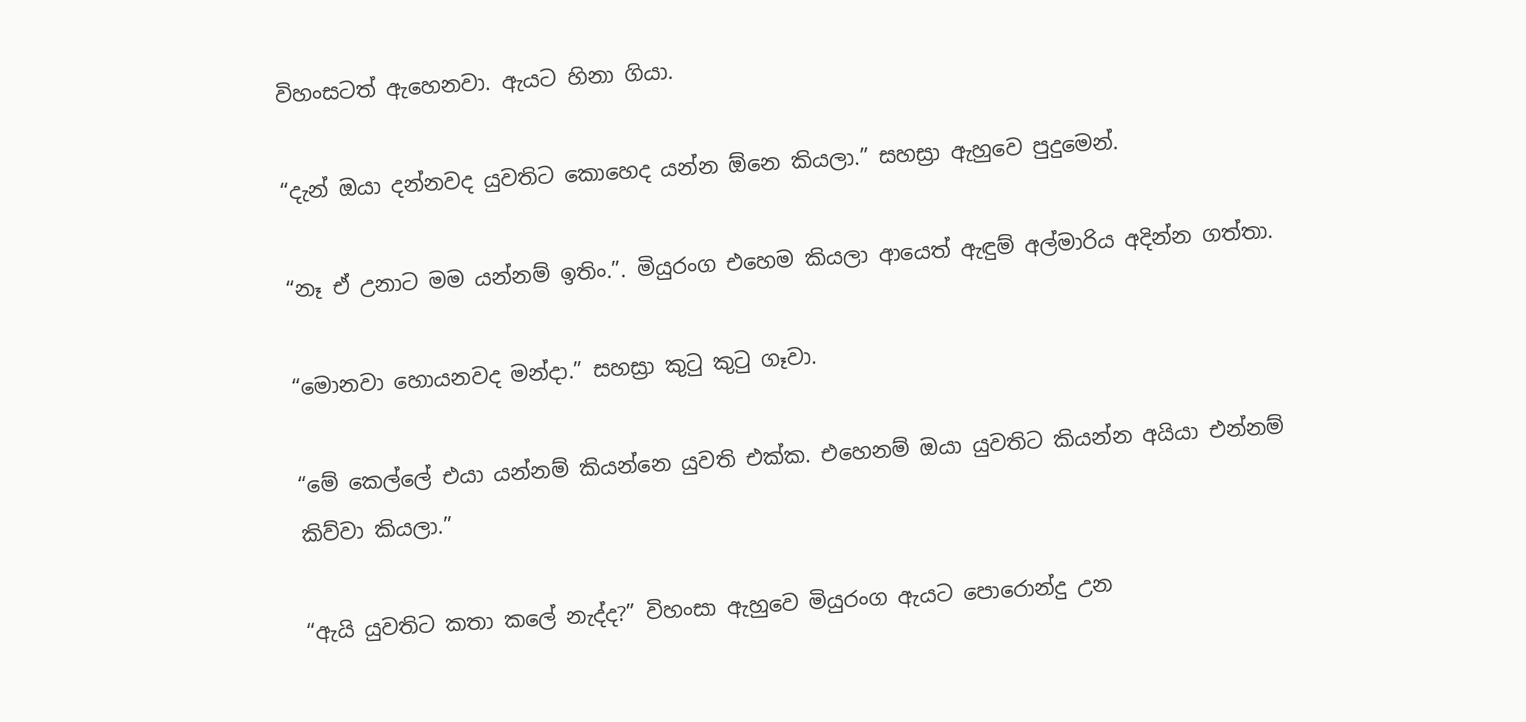විහංසටත් ඇහෙනවා. ඇයට හිනා ගියා.

“දැන් ඔයා දන්නවද යුවතිට කොහෙද යන්න ඕනෙ කියලා.” සහස්‍රා ඇහුවෙ පුදුමෙන්.

“නෑ ඒ උනාට මම යන්නම් ඉතිං.”. මියුරංග එහෙම කියලා ආයෙත් ඇඳුම් අල්මාරිය අදින්න ගත්තා.

“මොනවා හොයනවද මන්දා.” සහස්‍රා කුටු කුටු ගෑවා.

“මේ කෙල්ලේ එයා යන්නම් කියන්නෙ යුවති එක්ක. එහෙනම් ඔයා යුවතිට කියන්න අයියා එන්නම් කිව්වා කියලා.”

“ඇයි යුවතිට කතා කලේ නැද්ද?” විහංසා ඇහුවෙ මියුරංග ඇයට පොරොන්දු උන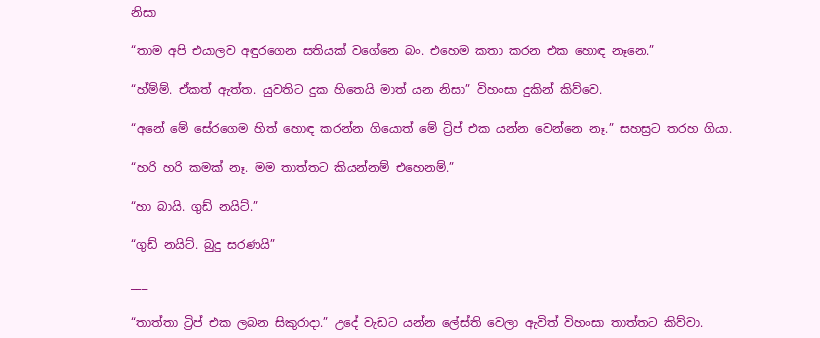නිසා

“තාම අපි එයාලව අඳුරගෙන සතියක් වගේනෙ බං. එහෙම කතා කරන එක හොඳ නෑනෙ.”

“හ්ම්ම්. ඒකත් ඇත්ත. යුවතිට දුක හිතෙයි මාත් යන නිසා” විහංසා දුකින් කිව්වෙ.

“අනේ මේ සේරගෙම හිත් හොඳ කරන්න ගියොත් මේ ට්‍රිප් එක යන්න වෙන්නෙ නෑ.” සහස්‍රට තරහ ගියා.

“හරි හරි කමක් නෑ. මම තාත්තට කියන්නම් එහෙනම්.”

“හා බායි. ගුඩ් නයිට්.”

“ගුඩ් නයිට්. බුදු සරණයි”

___

“තාත්තා ට්‍රිප් එක ලබන සිකුරාදා.” උදේ වැඩට යන්න ලේස්ති වෙලා ඇවිත් විහංසා තාත්තට කිව්වා.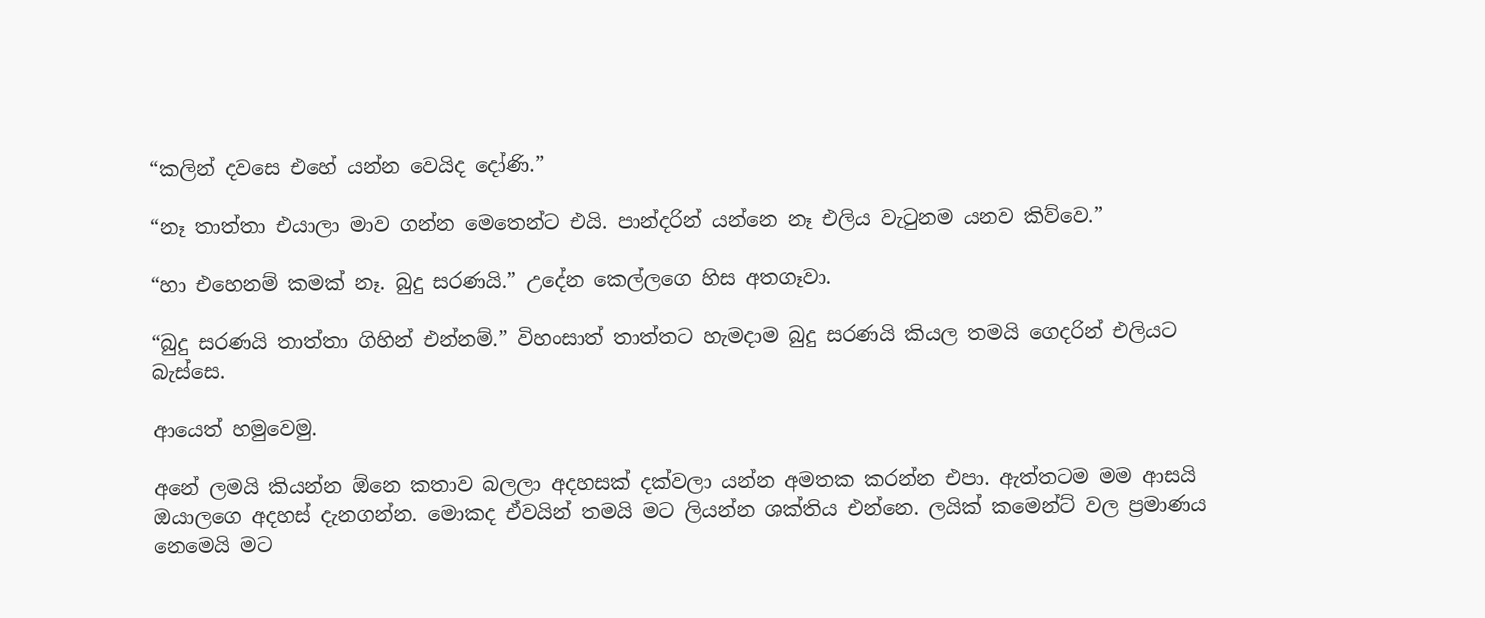“කලින් දවසෙ එහේ යන්න වෙයිද දෝණි.”

“නෑ තාත්තා එයාලා මාව ගන්න මෙතෙන්ට එයි. පාන්දරින් යන්නෙ නෑ එලිය වැටුනම යනව කිව්වෙ.”

“හා එහෙනම් කමක් නෑ. බුදු සරණයි.” උදේන කෙල්ලගෙ හිස අතගෑවා.

“බුදු සරණයි තාත්තා ගිහින් එන්නම්.” විහංසාත් තාත්තට හැමදාම බුදු සරණයි කියල තමයි ගෙදරින් එලියට බැස්සෙ.

ආයෙත් හමුවෙමු.

අනේ ලමයි කියන්න ඕනෙ කතාව බලලා අදහසක් දක්වලා යන්න අමතක කරන්න එපා. ඇත්තටම මම ආසයි ඔයාලගෙ අදහස් දැනගන්න. මොකද ඒවයින් තමයි මට ලියන්න ශක්තිය එන්නෙ. ලයික් කමෙන්ට් වල ප්‍රමාණය නෙමෙයි මට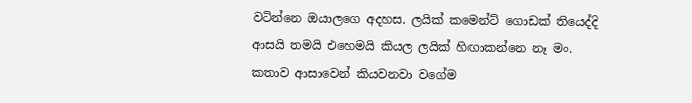වටින්නෙ ඔයාලගෙ අදහස. ලයික් කමෙන්ට් ගොඩක් තියෙද්දි ආසයි තමයි එහෙමයි කියල ලයික් හිඟාකන්නෙ නෑ මං. කතාව ආසාවෙන් කියවනවා වගේම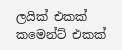ලයික් එකක් කමෙන්ට් එකක්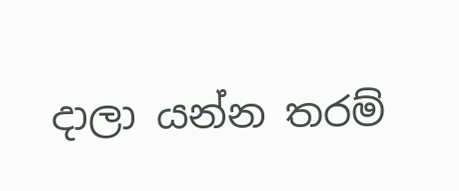දාලා යන්න තරම්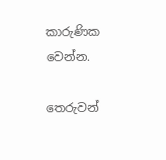කාරුණික වෙන්න.

තෙරුවන්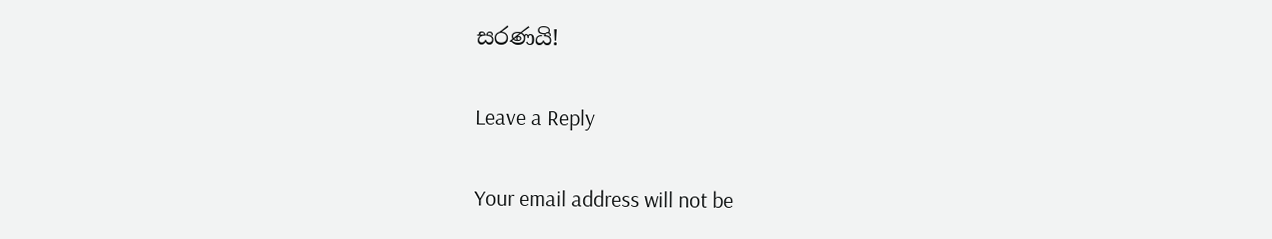සරණයි!

Leave a Reply

Your email address will not be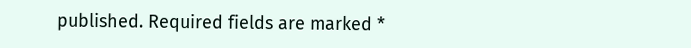published. Required fields are marked *